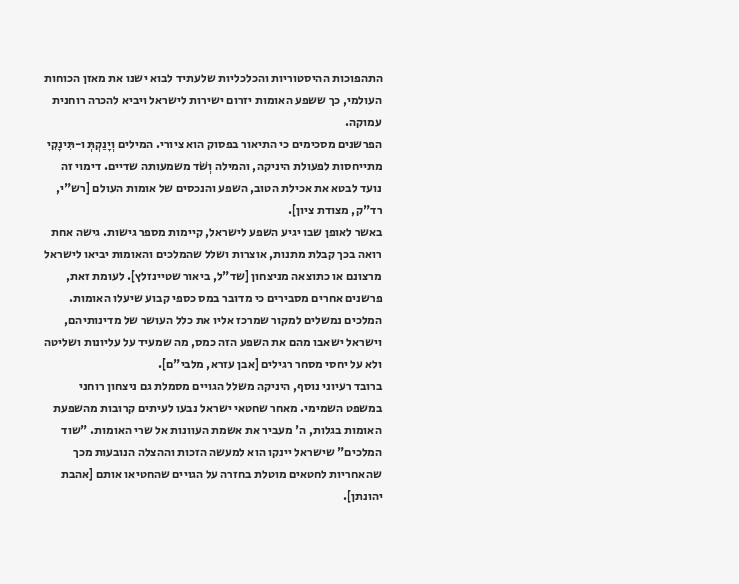התהפוכות ההיסטוריות והכלכליות שלעתיד לבוא ישנו את מאזן הכוחות העולמי, כך ששפע האומות יזרום ישירות לישראל ויביא להכרה רוחנית עמוקה.
הפרשנים מסכימים כי התיאור בפסוק הוא ציורי. המילים וְיָנַקְתְּ ו-תִּינָקִי מתייחסות לפעולת היניקה, והמילה וְשֹׁד משמעותה שדיים. דימוי זה נועד לבטא את אכילת הטוב, השפע והנכסים של אומות העולם [רש"י, רד"ק, מצודת ציון].
באשר לאופן שבו יגיע השפע לישראל, קיימות מספר גישות. גישה אחת רואה בכך קבלת מתנות, אוצרות ושלל שהמלכים והאומות יביאו לישראל מרצונם או כתוצאה מניצחון [שד"ל, ביאור שטיינזלץ]. לעומת זאת, פרשנים אחרים מסבירים כי מדובר במס כספי קבוע שיעלו האומות. המלכים נמשלים למקור שמרכז אליו את כלל העושר של מדינותיהם, וישראל ישאבו מהם את השפע הזה כמס, מה שמעיד על עליונות ושליטה ולא על יחסי מסחר רגילים [אבן עזרא, מלבי"ם].
ברובד רעיוני נוסף, היניקה משלל הגויים מסמלת גם ניצחון רוחני במשפט השמימי. מאחר שחטאי ישראל נבעו לעיתים קרובות מהשפעת האומות בגלות, ה' מעביר את אשמת העוונות אל שרי האומות. "שוד המלכים" שישראל יינקו הוא למעשה הזכות וההצלה הנובעות מכך שהאחריות לחטאים מוטלת בחזרה על הגויים שהחטיאו אותם [אהבת יהונתן].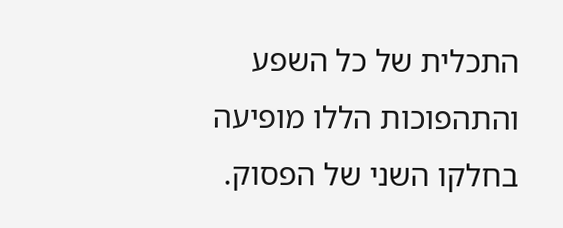התכלית של כל השפע והתהפוכות הללו מופיעה בחלקו השני של הפסוק.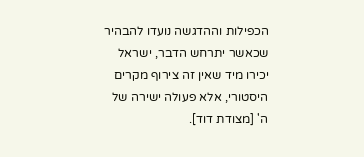הכפילות וההדגשה נועדו להבהיר שכאשר יתרחש הדבר, ישראל יכירו מיד שאין זה צירוף מקרים היסטורי, אלא פעולה ישירה של ה' [מצודת דוד].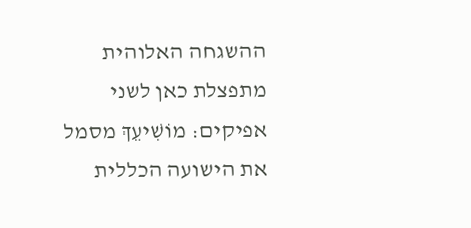ההשגחה האלוהית מתפצלת כאן לשני אפיקים: מוֹשִׁיעֵךְ מסמל את הישועה הכללית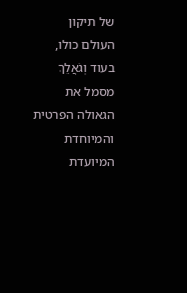של תיקון העולם כולו, בעוד וְגֹאֲלֵךְ מסמל את הגאולה הפרטית והמיוחדת המיועדת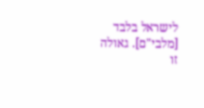לישראל בלבד [מלבי"ם]. גאולה זו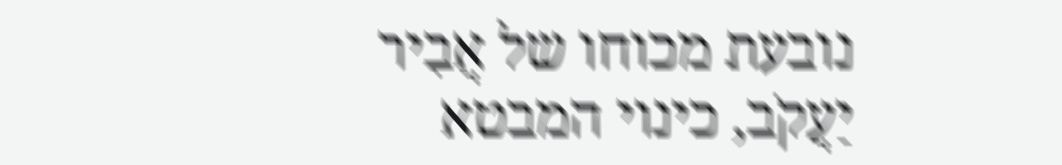נובעת מכוחו של אֲבִיר יַעֲקֹב, כינוי המבטא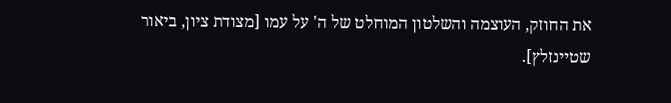את החוזק, העוצמה והשלטון המוחלט של ה' על עמו [מצודת ציון, ביאור שטיינזלץ].